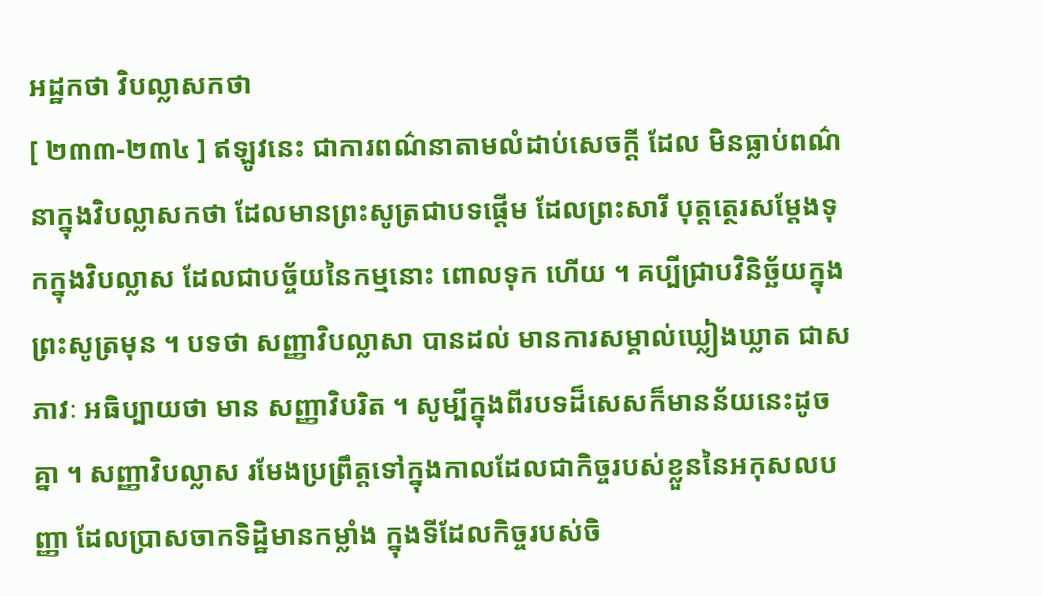អដ្ឋកថា វិបល្លាសកថា
[ ២៣៣-២៣៤ ] ឥឡូវនេះ ជាការពណ៌នាតាមលំដាប់សេចក្តី ដែល មិនធ្លាប់ពណ៌នាក្នុងវិបល្លាសកថា ដែលមានព្រះសូត្រជាបទផ្តើម ដែលព្រះសារី បុត្តត្ថេរសម្តែងទុកក្នុងវិបល្លាស ដែលជាបច្ច័យនៃកម្មនោះ ពោលទុក ហើយ ។ គប្បីជ្រាបវិនិច្ឆ័យក្នុងព្រះសូត្រមុន ។ បទថា សញ្ញាវិបល្លាសា បានដល់ មានការសម្គាល់ឃ្លៀងឃ្លាត ជាសភាវៈ អធិប្បាយថា មាន សញ្ញាវិបរិត ។ សូម្បីក្នុងពីរបទដ៏សេសក៏មានន័យនេះដូចគ្នា ។ សញ្ញាវិបល្លាស រមែងប្រព្រឹត្តទៅក្នុងកាលដែលជាកិច្ចរបស់ខ្លួននៃអកុសលបញ្ញា ដែលប្រាសចាកទិដ្ឋិមានកម្លាំង ក្នុងទីដែលកិច្ចរបស់ចិ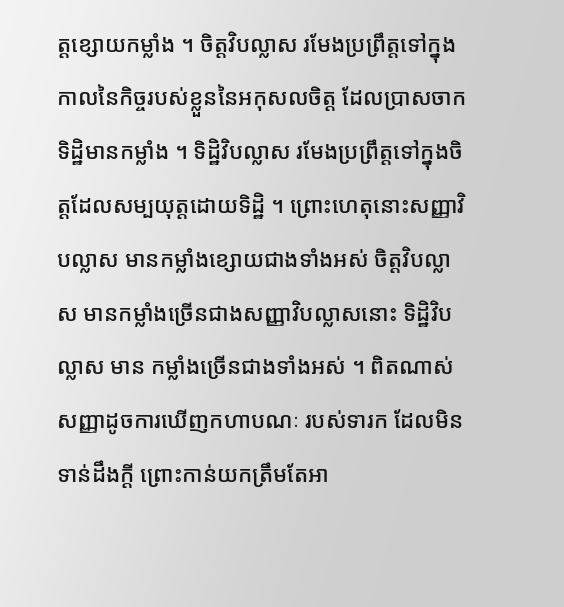ត្តខ្សោយកម្លាំង ។ ចិត្តវិបល្លាស រមែងប្រព្រឹត្តទៅក្នុងកាលនៃកិច្ចរបស់ខ្លួននៃអកុសលចិត្ត ដែលប្រាសចាកទិដ្ឋិមានកម្លាំង ។ ទិដ្ឋិវិបល្លាស រមែងប្រព្រឹត្តទៅក្នុងចិត្តដែលសម្បយុត្តដោយទិដ្ឋិ ។ ព្រោះហេតុនោះសញ្ញាវិបល្លាស មានកម្លាំងខ្សោយជាងទាំងអស់ ចិត្តវិបល្លាស មានកម្លាំងច្រើនជាងសញ្ញាវិបល្លាសនោះ ទិដ្ឋិវិបល្លាស មាន កម្លាំងច្រើនជាងទាំងអស់ ។ ពិតណាស់ សញ្ញាដូចការឃើញកហាបណៈ របស់ទារក ដែលមិនទាន់ដឹងក្តី ព្រោះកាន់យកត្រឹមតែអា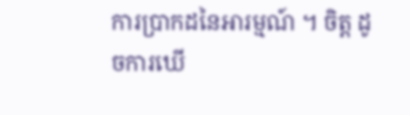ការប្រាកដនៃអារម្មណ៍ ។ ចិត្ត ដូចការឃើ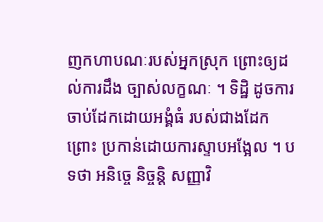ញកហាបណៈរបស់អ្នកស្រុក ព្រោះឲ្យដល់ការដឹង ច្បាស់លក្ខណៈ ។ ទិដ្ឋិ ដូចការចាប់ដែកដោយអង្គំធំ របស់ជាងដែក ព្រោះ ប្រកាន់ដោយការស្ទាបអង្អែល ។ បទថា អនិច្ចេ និច្ចន្តិ សញ្ញាវិ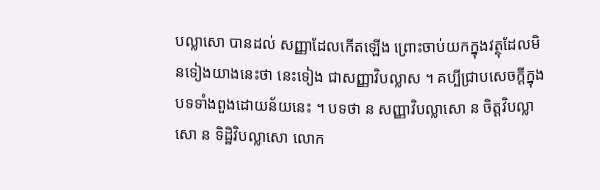បល្លាសោ បានដល់ សញ្ញាដែលកើតឡើង ព្រោះចាប់យកក្នុងវត្ថុដែលមិនទៀងយាងនេះថា នេះទៀង ជាសញ្ញាវិបល្លាស ។ គប្បីជ្រាបសេចក្តីក្នុងបទទាំងពួងដោយន័យនេះ ។ បទថា ន សញ្ញាវិបល្លាសោ ន ចិត្តវិបល្លាសោ ន ទិដ្ឋិវិបល្លាសោ លោក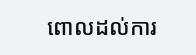ពោលដល់ការ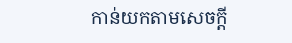កាន់យកតាមសេចក្តី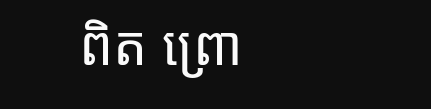ពិត ព្រោ